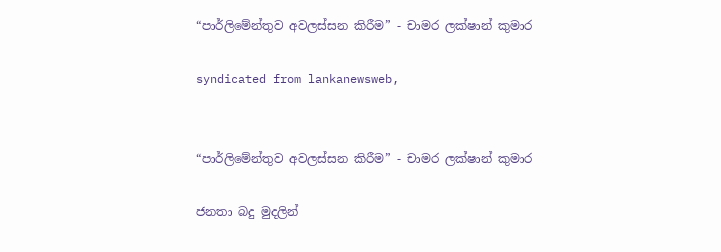“පාර්ලිමේන්තුව අවලස්සන කිරීම” - චාමර ලක්ෂාන් කුමාර

syndicated from lankanewsweb,


“පාර්ලිමේන්තුව අවලස්සන කිරීම” - චාමර ලක්ෂාන් කුමාර

ජනතා බදු මුදලින්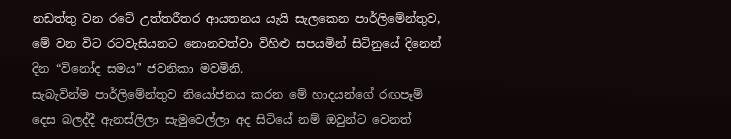නඩත්තු වන රටේ උත්තරීතර ආයතනය යැයි සැලකෙන පාර්ලිමේන්තුව, මේ වන විට රටවැසියනට නොනවත්වා විහිළු සපයමින් සිටිනුයේ දිනෙන් දින “විනෝද සමය” ජවනිකා මවමිනි.
සැබැවින්ම පාර්ලිමේන්තුව නියෝජනය කරන මේ හාදයන්ගේ රඟපෑම් දෙස බලද්දී ඇනස්ලිලා සැමුවෙල්ලා අද සිටියේ නම් ඔවුන්ට වෙනත්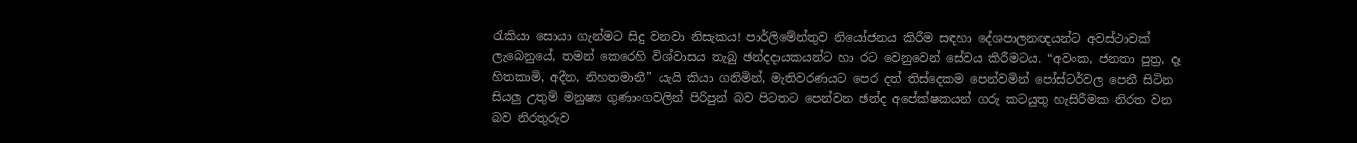රැකියා සොයා ගැන්මට සිදු වනවා නිසැකය! පාර්ලිමේන්තුව නියෝජනය කිරීම සඳහා දේශපාලනඥයන්ට අවස්ථාවක් ලැබෙනුයේ, තමන් කෙරෙහි විශ්වාසය තැබු ඡන්දදායකයන්ට හා රට වෙනුවෙන් සේවය කිරීමටය. “අවංක, ජනතා පුත්‍ර, දෑ හිතකාමි, අදීන, නිහතමානී” යැයි කියා ගනිමින්, මැතිවරණයට පෙර දත් තිස්දෙකම පෙන්වමින් පෝස්ටර්වල පෙනී සිටින සියලු උතුම් මනුෂ්‍ය ගුණාංගවලින් පිරිපුන් බව පිටතට පෙන්වන ඡන්ද අපේක්ෂකයන් ගරු කටයුතු හැසිරීමක නිරත වන බව නිරතුරුව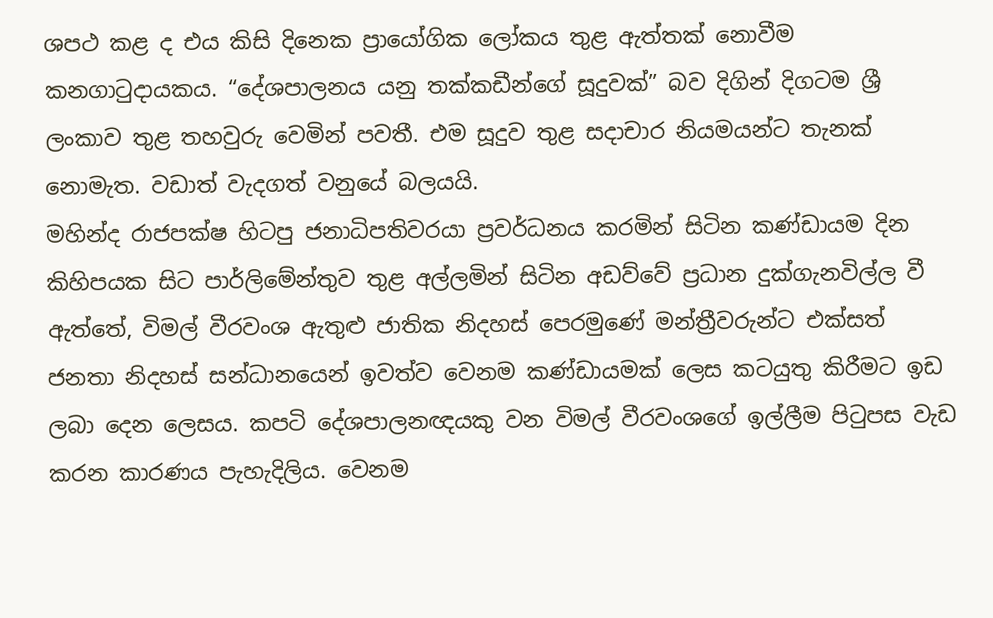ශපථ කළ ද එය කිසි දිනෙක ප්‍රායෝගික ලෝකය තුළ ඇත්තක් නොවීම කනගාටුදායකය. “දේශපාලනය යනු තක්කඩීන්ගේ සූදුවක්” බව දිගින් දිගටම ශ්‍රී ලංකාව තුළ තහවුරු වෙමින් පවතී. එම සූදුව තුළ සදාචාර නියමයන්ට තැනක් නොමැත. වඩාත් වැදගත් වනුයේ බලයයි.
මහින්ද රාජපක්ෂ හිටපු ජනාධිපතිවරයා ප්‍රවර්ධනය කරමින් සිටින කණ්ඩායම දින කිහිපයක සිට පාර්ලිමේන්තුව තුළ අල්ලමින් සිටින අඩව්වේ ප්‍රධාන දුක්ගැනවිල්ල වී ඇත්තේ, විමල් වීරවංශ ඇතුළු ජාතික නිදහස් පෙරමුණේ මන්ත්‍රීවරුන්ට එක්සත් ජනතා නිදහස් සන්ධානයෙන් ඉවත්ව වෙනම කණ්ඩායමක් ලෙස කටයුතු කිරීමට ඉඩ ලබා දෙන ලෙසය. කපටි දේශපාලනඥයකු වන විමල් වීරවංශගේ ඉල්ලීම පිටුපස වැඩ කරන කාරණය පැහැදිලිය. වෙනම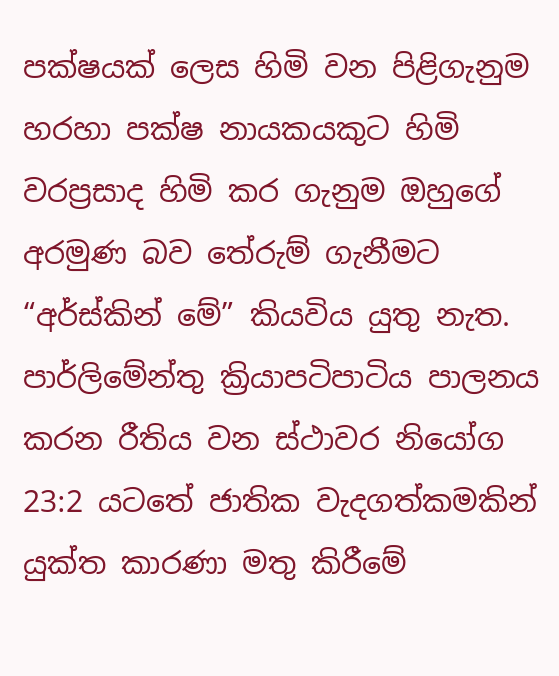පක්ෂයක් ලෙස හිමි වන පිළිගැනුම හරහා පක්ෂ නායකයකුට හිමි වරප්‍රසාද හිමි කර ගැනුම ඔහුගේ අරමුණ බව තේරුම් ගැනීමට “අර්ස්කින් මේ” කියවිය යුතු නැත. පාර්ලිමේන්තු ක්‍රියාපටිපාටිය පාලනය කරන රීතිය වන ස්ථාවර නියෝග 23:2 යටතේ ජාතික වැදගත්කමකින් යුක්ත කාරණා මතු කිරීමේ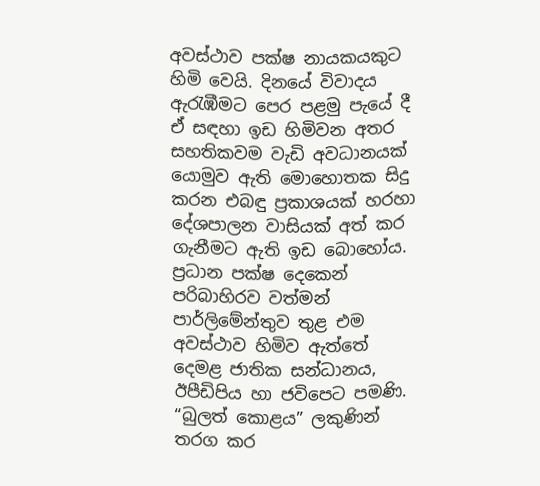අවස්ථාව පක්ෂ නායකයකුට හිමි වෙයි. දිනයේ විවාදය ඇරැඹීමට පෙර පළමු පැයේ දී ඒ සඳහා ඉඩ හිමිවන අතර සහතිකවම වැඩි අවධානයක් යොමුව ඇති මොහොතක සිදු කරන එබඳු ප්‍රකාශයක් හරහා දේශපාලන වාසියක් අත් කර ගැනීමට ඇති ඉඩ බොහෝය. ප්‍රධාන පක්ෂ දෙකෙන් පරිබාහිරව වත්මන් පාර්ලිමේන්තුව තුළ එම අවස්ථාව හිමිව ඇත්තේ දෙමළ ජාතික සන්ධානය, ඊපීඩිපිය හා ජවිපෙට පමණි. “බුලත් කොළය” ලකුණින් තරග කර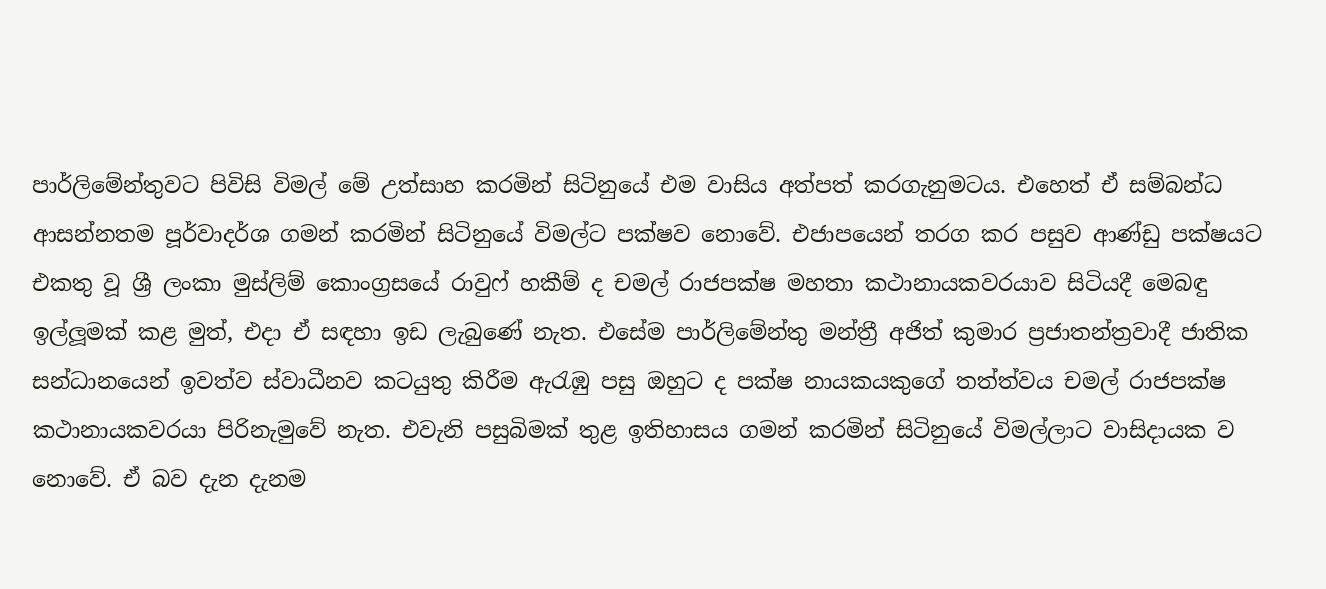පාර්ලිමේන්තුවට පිවිසි විමල් මේ උත්සාහ කරමින් සිටිනුයේ එම වාසිය අත්පත් කරගැනුමටය. එහෙත් ඒ සම්බන්ධ ආසන්නතම පූර්වාදර්ශ ගමන් කරමින් සිටිනුයේ විමල්ට පක්ෂව නොවේ. එජාපයෙන් තරග කර පසුව ආණ්ඩු පක්ෂයට එකතු වූ ශ්‍රී ලංකා මුස්ලිම් කොංග්‍රසයේ රාවුෆ් හකීම් ද චමල් රාජපක්ෂ මහතා කථානායකවරයාව සිටියදී මෙබඳු ඉල්ලූමක් කළ මුත්, එදා ඒ සඳහා ඉඩ ලැබුණේ නැත. එසේම පාර්ලිමේන්තු මන්ත්‍රී අජිත් කුමාර ප්‍රජාතන්ත්‍රවාදී ජාතික සන්ධානයෙන් ඉවත්ව ස්වාධීනව කටයුතු කිරීම ඇරැඹු පසු ඔහුට ද පක්ෂ නායකයකුගේ තත්ත්වය චමල් රාජපක්ෂ කථානායකවරයා පිරිනැමුවේ නැත. එවැනි පසුබිමක් තුළ ඉතිහාසය ගමන් කරමින් සිටිනුයේ විමල්ලාට වාසිදායක ව නොවේ. ඒ බව දැන දැනම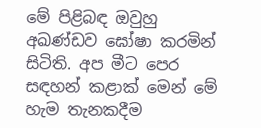මේ පිළිබඳ ඔවුහු අඛණ්ඩව ඝෝෂා කරමින් සිටිති. අප මීට පෙර සඳහන් කළාක් මෙන් මේ හැම තැනකදීම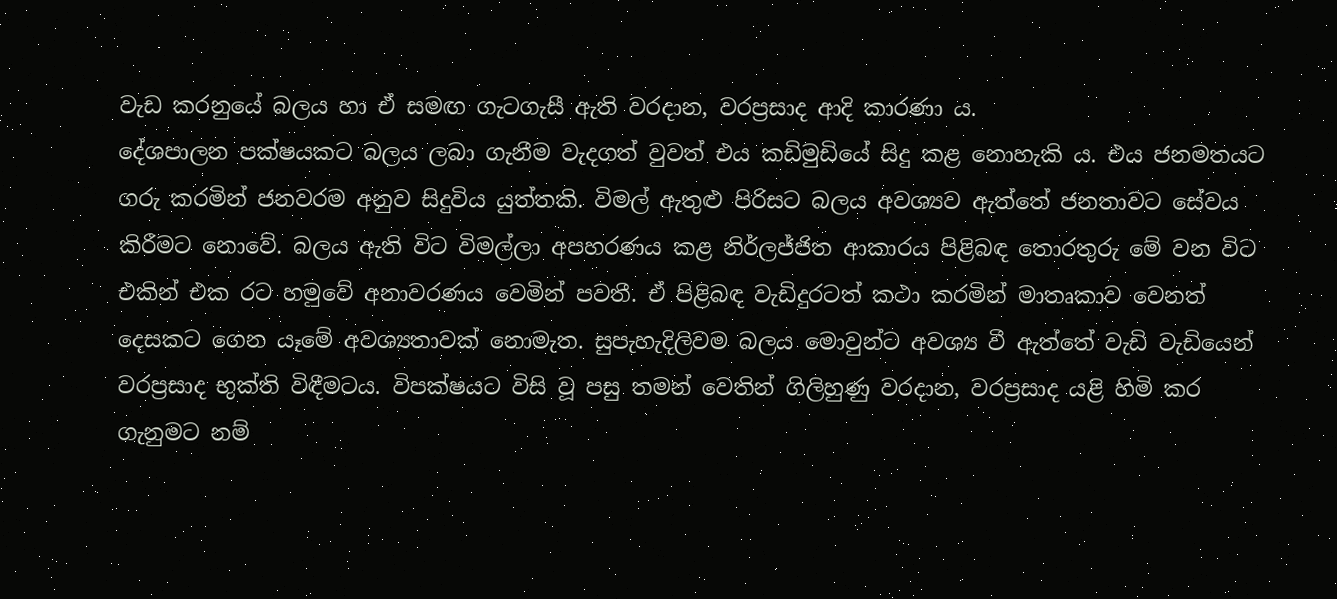වැඩ කරනුයේ බලය හා ඒ සමඟ ගැටගැසී ඇති වරදාන, වරප්‍රසාද ආදි කාරණා ය.
දේශපාලන පක්ෂයකට බලය ලබා ගැනීම වැදගත් වුවත් එය කඩිමුඩියේ සිදු කළ නොහැකි ය. එය ජනමතයට ගරු කරමින් ජනවරම අනුව සිදුවිය යුත්තකි. විමල් ඇතුළු පිරිසට බලය අවශ්‍යව ඇත්තේ ජනතාවට සේවය කිරීමට නොවේ. බලය ඇති විට විමල්ලා අපහරණය කළ නිර්ලජ්ජිත ආකාරය පිළිබඳ තොරතුරු මේ වන විට එකින් එක රට හමුවේ අනාවරණය වෙමින් පවතී. ඒ පිළිබඳ වැඩිදුරටත් කථා කරමින් මාතෘකාව වෙනත් දෙසකට ගෙන යෑමේ අවශ්‍යතාවක් නොමැත. සුපැහැදිලිවම බලය මොවුන්ට අවශ්‍ය වී ඇත්තේ වැඩි වැඩියෙන් වරප්‍රසාද භුක්ති විඳීමටය. විපක්ෂයට විසි වූ පසු තමන් වෙතින් ගිලිහුණු වරදාන, වරප්‍රසාද යළි හිමි කර ගැනුමට නම්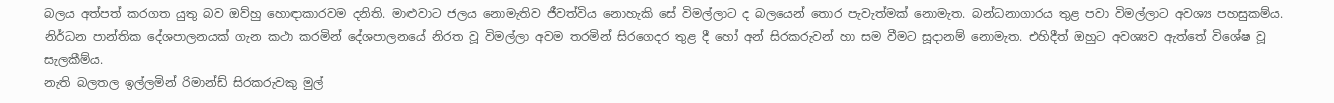බලය අත්පත් කරගත යුතු බව ඔව්හු හොඳාකාරවම දනිති. මාළුවාට ජලය නොමැතිව ජීවත්විය නොහැකි සේ විමල්ලාට ද බලයෙන් තොර පැවැත්මක් නොමැත. බන්ධනාගාරය තුළ පවා විමල්ලාට අවශ්‍ය පහසුකම්ය. නිර්ධන පාන්තික දේශපාලනයක් ගැන කථා කරමින් දේශපාලනයේ නිරත වූ විමල්ලා අවම තරමින් සිරගෙදර තුළ දී හෝ අන් සිරකරුවන් හා සම වීමට සූදානම් නොමැත. එහිදීත් ඔහුට අවශ්‍යව ඇත්තේ විශේෂ වූ සැලකීම්ය.
නැති බලතල ඉල්ලමින් රිමාන්ඩ් සිරකරුවකු මුල්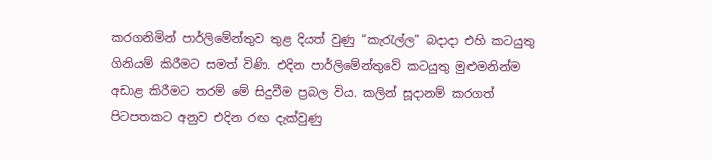කරගනිමින් පාර්ලිමේන්තුව තුළ දියත් වුණු “කැරැල්ල” බදාදා එහි කටයුතු ගිනියම් කිරීමට සමත් විණි. එදින පාර්ලිමේන්තුවේ කටයුතු මුළුමනින්ම අඩාළ කිරීමට තරම් මේ සිදුවීම ප්‍රබල විය. කලින් සූදානම් කරගත් පිටපතකට අනුව එදින රඟ දැක්වුණු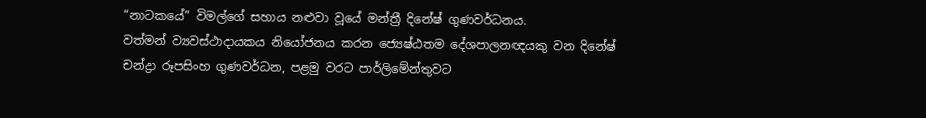“නාටකයේ” විමල්ගේ සහාය නළුවා වූයේ මන්ත්‍රී දිනේෂ් ගුණවර්ධනය.
වත්මන් ව්‍යවස්ථාදායකය නියෝජනය කරන ජ්‍යෙෂ්ඨතම දේශපාලනඥයකු වන දිනේෂ් චන්ද්‍රා රූපසිංහ ගුණවර්ධන, පළමු වරට පාර්ලිමේන්තුවට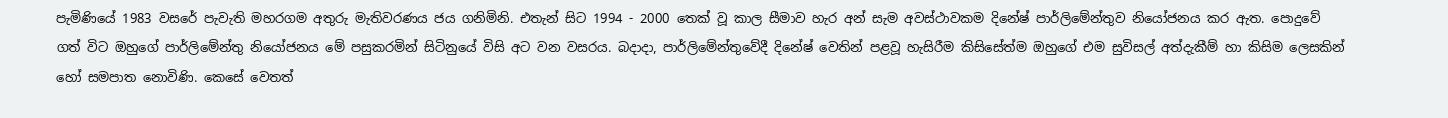පැමිණියේ 1983 වසරේ පැවැති මහරගම අතුරු මැතිවරණය ජය ගනිමිනි. එතැන් සිට 1994 - 2000 තෙක් වූ කාල සීමාව හැර අන් සැම අවස්ථාවකම දිනේෂ් පාර්ලිමේන්තුව නියෝජනය කර ඇත. පොදුවේ ගත් විට ඔහුගේ පාර්ලිමේන්තු නියෝජනය මේ පසුකරමින් සිටිනුයේ විසි අට වන වසරය. බදාදා, පාර්ලිමේන්තුවේදී දිනේෂ් වෙතින් පළවූ හැසිරීම කිසිසේත්ම ඔහුගේ එම සුවිසල් අත්දැකීම් හා කිසිම ලෙසකින් හෝ සමපාත නොවිණි. කෙසේ වෙතත්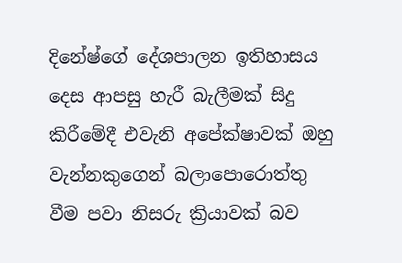දිනේෂ්ගේ දේශපාලන ඉතිහාසය දෙස ආපසු හැරී බැලීමක් සිදු කිරීමේදී එවැනි අපේක්ෂාවක් ඔහු වැන්නකුගෙන් බලාපොරොත්තු වීම පවා නිසරු ක්‍රියාවක් බව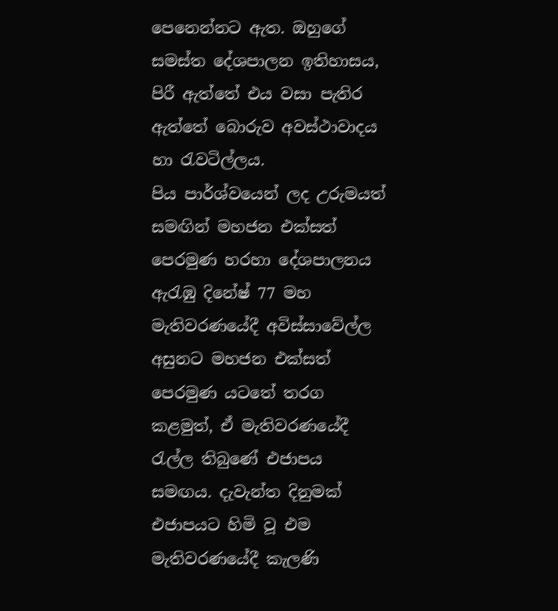පෙනෙන්නට ඇත. ඔහුගේ සමස්ත දේශපාලන ඉතිහාසය, පිරී ඇත්තේ එය වසා පැතිර ඇත්තේ බොරුව අවස්ථාවාදය හා රැවටිල්ලය.
පිය පාර්ශ්වයෙන් ලද උරුමයත් සමඟින් මහජන එක්සත් පෙරමුණ හරහා දේශපාලනය ඇරැඹු දිනේෂ් 77 මහ මැතිවරණයේදී අවිස්සාවේල්ල අසුනට මහජන එක්සත් පෙරමුණ යටතේ තරග කළමුත්, ඒ මැතිවරණයේදී රැල්ල තිබුණේ එජාපය සමඟය. දැවැන්ත දිනුමක් එජාපයට හිමි වූ එම මැතිවරණයේදී කැලණි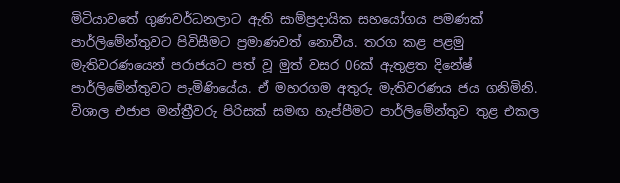මිටියාවතේ ගුණවර්ධනලාට ඇති සාම්ප්‍රදායික සහයෝගය පමණක් පාර්ලිමේන්තුවට පිවිසීමට ප්‍රමාණවත් නොවීය. තරග කළ පළමු මැතිවරණයෙන් පරාජයට පත් වූ මුත් වසර 06ක් ඇතුළත දිනේෂ් පාර්ලිමේන්තුවට පැමිණියේය. ඒ මහරගම අතුරු මැතිවරණය ජය ගනිමිනි. විශාල එජාප මන්ත්‍රීවරු පිරිසක් සමඟ හැප්පීමට පාර්ලිමේන්තුව තුළ එකල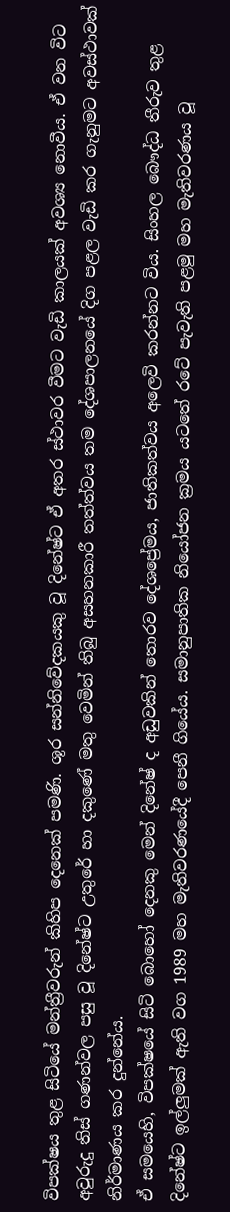විපක්ෂය තුළ සිටියේ මන්ත්‍රීවරුන් කිහිප දෙනෙක් පමණි. ශූර සන්නිවේදකයකු වූ දිනේෂ්ට ඒ අතර ස්ථාවර වීමට වැඩි කාලයක් අවශ්‍ය නොවීය. ඒ වන විට අවුරුදු තිස් ගණන්වල පසු වූ දිනේෂ්ට උතුරේ හා දකුණේ මතු වෙමින් තිබු අසහනකාරී තත්ත්වය තම දේශපාලනයේ දිග පළල වැඩි කර ගැනුමට අවස්ථාවක් නිර්මාණය කර දුන්නේය.
ඒ සමයෙහි, විපක්ෂයේ සිටි බොහෝ දෙනකු මෙන් දිනේෂ් ද අඩුවකින් තොරව දේශප්‍රේමය, ජාතිකත්වය අලෙවි කරන්නට විය. සිංහල බෞද්ධ තීරුව තුළ දිනේෂ්ට ඉල්ලුමක් ඇති වග 1989 මහ මැතිවරණයේදී පෙනී ගියේය. සමානුපාතික නියෝජන ක්‍රමය යටතේ රටේ පැවැති පළමු මහ මැතිවරණය වූ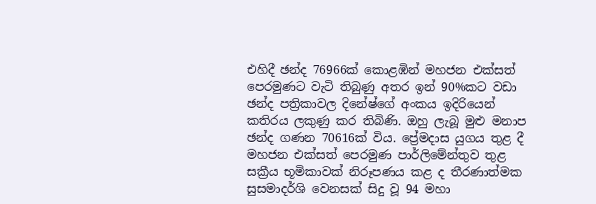එහිදී ඡන්ද 76966ක් කොළඹින් මහජන එක්සත් පෙරමුණට වැටි තිබුණු අතර ඉන් 90%කට වඩා ඡන්ද පත්‍රිකාවල දිනේෂ්ගේ අංකය ඉදිරියෙන් කතිරය ලකුණු කර තිබිණි. ඔහු ලැබූ මුළු මනාප ඡන්ද ගණන 70616ක් විය. ප්‍රේමදාස යුගය තුළ දී මහජන එක්සත් පෙරමුණ පාර්ලිමේන්තුව තුළ සක්‍රීය භූමිකාවක් නිරූපණය කළ ද තීරණාත්මක සුසමාදර්ශි වෙනසක් සිදු වූ 94 මහා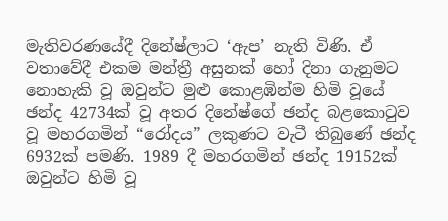මැතිවරණයේදී දිනේෂ්ලාට ‘ඇප’ නැති විණි. ඒ වතාවේදී එකම මන්ත්‍රී අසුනක් හෝ දිනා ගැනුමට නොහැකි වූ ඔවුන්ට මුළු කොළඹින්ම හිමි වූයේ ඡන්ද 42734ක් වූ අතර දිනේෂ්ගේ ඡන්ද බළකොටුව වූ මහරගමින් “රෝදය” ලකුණට වැටී තිබුණේ ඡන්ද 6932ක් පමණි. 1989 දී මහරගමින් ඡන්ද 19152ක් ඔවුන්ට හිමි වූ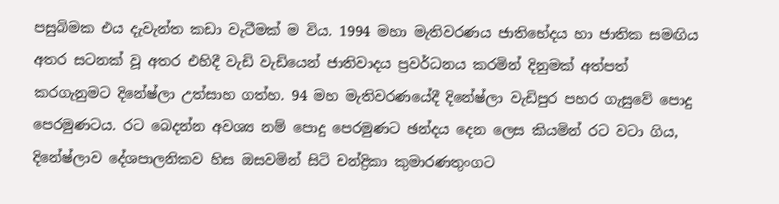පසුබිමක එය දැවැන්ත කඩා වැටීමක් ම විය. 1994 මහා මැතිවරණය ජාතිභේදය හා ජාතික සමඟිය අතර සටනක් වූ අතර එහිදී වැඩි වැඩියෙන් ජාතිවාදය ප්‍රවර්ධනය කරමින් දිනුමක් අත්පත් කරගැනුමට දිනේෂ්ලා උත්සාහ ගත්හ. 94 මහ මැතිවරණයේදී දිනේෂ්ලා වැඩිපුර පහර ගැසුවේ පොදු පෙරමුණටය. රට බෙදන්න අවශ්‍ය නම් පොදු පෙරමුණට ඡන්දය දෙන ලෙස කියමින් රට වටා ගිය, දිනේෂ්ලාව දේශපාලනිකව හිස ඔසවමින් සිටි චන්ද්‍රිකා කුමාරණතුංගට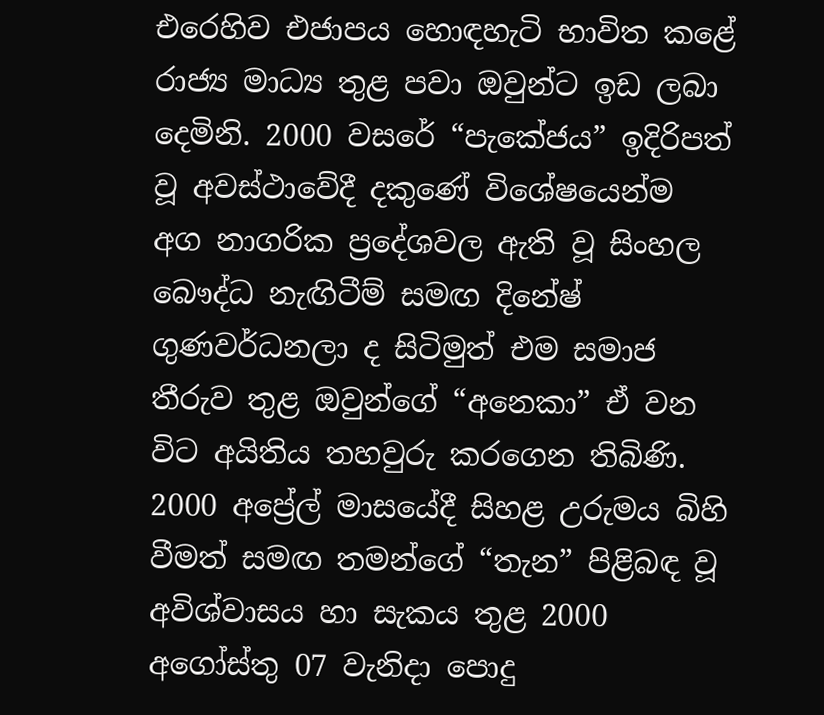එරෙහිව එජාපය හොඳහැටි භාවිත කළේ රාජ්‍ය මාධ්‍ය තුළ පවා ඔවුන්ට ඉඩ ලබා දෙමිනි. 2000 වසරේ “පැකේජය” ඉදිරිපත් වූ අවස්ථාවේදී දකුණේ විශේෂයෙන්ම අග නාගරික ප්‍රදේශවල ඇති වූ සිංහල බෞද්ධ නැඟිටීම් සමඟ දිනේෂ් ගුණවර්ධනලා ද සිටිමුත් එම සමාජ තීරුව තුළ ඔවුන්ගේ “අනෙකා” ඒ වන විට අයිතිය තහවුරු කරගෙන තිබිණි. 2000 අප්‍රේල් මාසයේදී සිහළ උරුමය බිහි වීමත් සමඟ තමන්ගේ “තැන” පිළිබඳ වූ අවිශ්වාසය හා සැකය තුළ 2000 අගෝස්තු 07 වැනිදා පොදු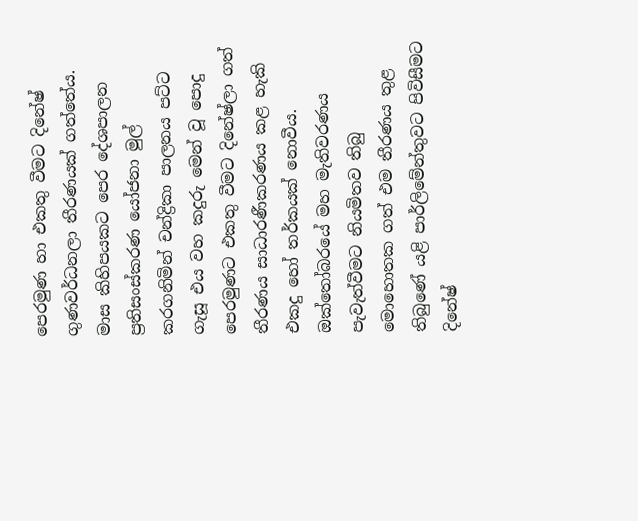පෙරමුණ හා එකතු වීමට දිනේෂ් ගුණවර්ධනලා තීරණයක් ගත්තේය. මාස කිහිපයකට පෙර දේශපාලන ප්‍රතිසංස්කරණ යෝජනා මුල් කරගනිමින් චන්ද්‍රිකා පාලනය පට්ට ගැසූ එය වහ කදුරු මෙන් වූ පොදු පෙරමුණට එකතු වීමට දිනේෂ්ලා ගත් තීරණය සාධාරණීකරණය කළ හැකි එකදු හෝ තර්කයක් නොවීය. ඔක්තෝබරයේ මහ මැතිවරණය පැවැත්වීමට නියමිතව තිබු මොහොතක ගත් එම තීරණය තුළ තිබුණේ යළි පාර්ලිමේන්තුවට පිවිසීමට දිනේෂ්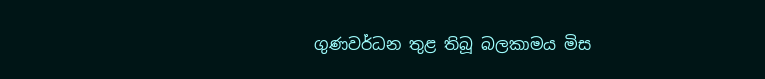ගුණවර්ධන තුළ තිබූ බලකාමය මිස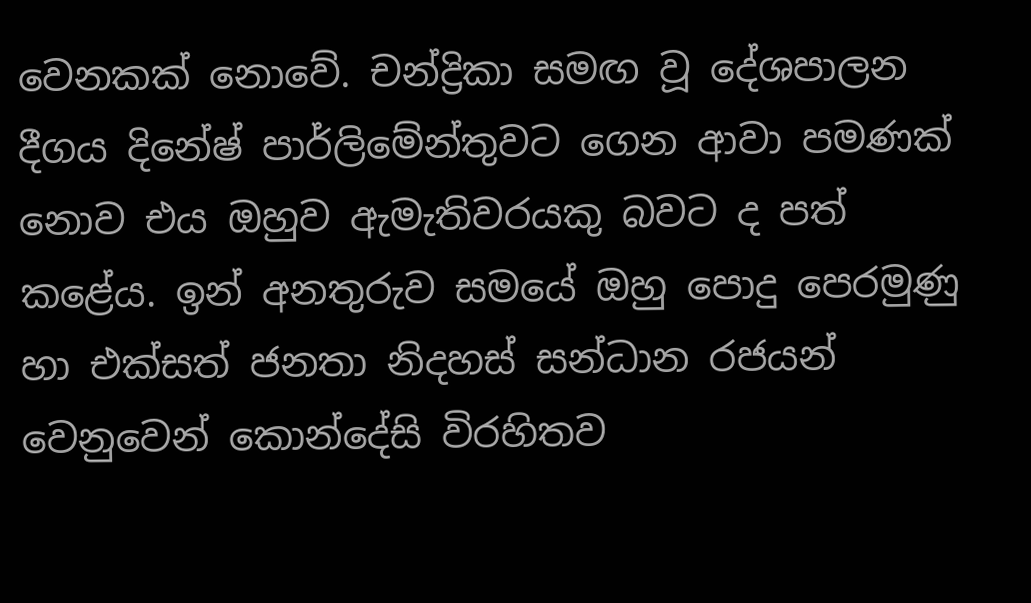වෙනකක් නොවේ. චන්ද්‍රිකා සමඟ වූ දේශපාලන දීගය දිනේෂ් පාර්ලිමේන්තුවට ගෙන ආවා පමණක් නොව එය ඔහුව ඇමැතිවරයකු බවට ද පත් කළේය. ඉන් අනතුරුව සමයේ ඔහු පොදු පෙරමුණු හා එක්සත් ජනතා නිදහස් සන්ධාන රජයන් වෙනුවෙන් කොන්දේසි විරහිතව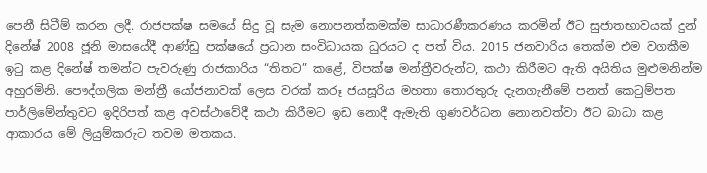පෙනී සිටීම් කරන ලදී. රාජපක්ෂ සමයේ සිදු වූ සැම නොපනත්කමක්ම සාධාරණීකරණය කරමින් ඊට සුජාතභාවයක් දුන් දිනේෂ් 2008 ජූනි මාසයේදී ආණ්ඩු පක්ෂයේ ප්‍රධාන සංවිධායක ධුරයට ද පත් විය. 2015 ජනවාරිය තෙක්ම එම වගකීම ඉටු කළ දිනේෂ් තමන්ට පැවරුණු රාජකාරිය “තිතට” කළේ, විපක්ෂ මන්ත්‍රීවරුන්ට, කථා කිරීමට ඇති අයිතිය මුළුමනින්ම අහුරමිනි. පෞද්ගලික මන්ත්‍රී යෝජනාවක් ලෙස වරක් කරූ ජයසූරිය මහතා තොරතුරු දැනගැනීමේ පනත් කෙටුම්පත පාර්ලිමේන්තුවට ඉදිරිපත් කළ අවස්ථාවේදී කථා කිරීමට ඉඩ නොදී ඇමැති ගුණවර්ධන නොනවත්වා ඊට බාධා කළ ආකාරය මේ ලියුම්කරුට තවම මතකය.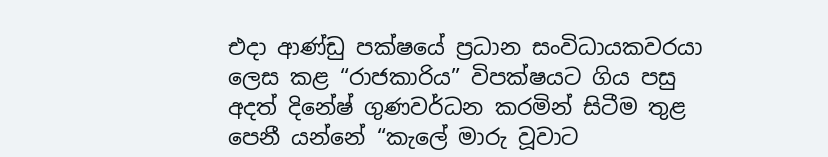එදා ආණ්ඩු පක්ෂයේ ප්‍රධාන සංවිධායකවරයා ලෙස කළ “රාජකාරිය” විපක්ෂයට ගිය පසු අදත් දිනේෂ් ගුණවර්ධන කරමින් සිටීම තුළ පෙනී යන්නේ “කැලේ මාරු වූවාට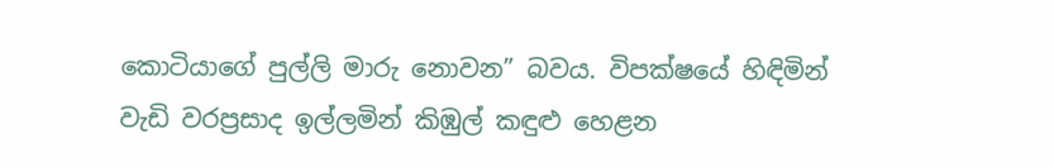කොටියාගේ පුල්ලි මාරු නොවන” බවය. විපක්ෂයේ හිඳිමින් වැඩි වරප්‍රසාද ඉල්ලමින් කිඹුල් කඳුළු හෙළන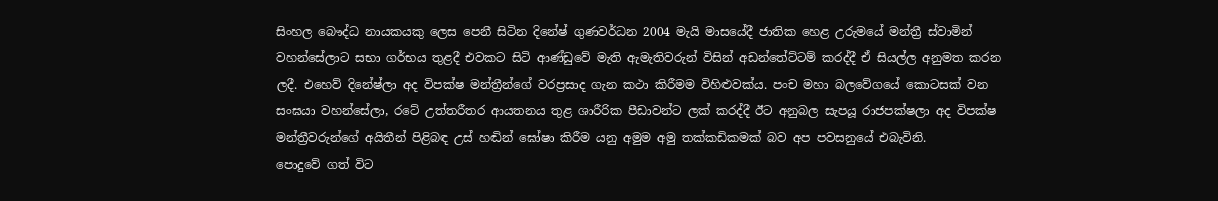සිංහල බෞද්ධ නායකයකු ලෙස පෙනී සිටින දිනේෂ් ගුණවර්ධන 2004 මැයි මාසයේදී ජාතික හෙළ උරුමයේ මන්ත්‍රී ස්වාමින් වහන්සේලාට සභා ගර්භය තුළදී එවකට සිටි ආණ්ඩුවේ මැති ඇමැතිවරුන් විසින් අඩන්තේට්ටම් කරද්දී ඒ සියල්ල අනුමත කරන ලදී. එහෙව් දිනේෂ්ලා අද විපක්ෂ මන්ත්‍රීන්ගේ වරප්‍රසාද ගැන කථා කිරීමම විහිළුවක්ය. පංච මහා බලවේගයේ කොටසක් වන සංඝයා වහන්සේලා, රටේ උත්තරීතර ආයතනය තුළ ශාරීරික පීඩාවන්ට ලක් කරද්දී ඊට අනුබල සැපයූ රාජපක්ෂලා අද විපක්ෂ මන්ත්‍රීවරුන්ගේ අයිතීන් පිළිබඳ උස් හඬින් ඝෝෂා කිරීම යනු අමුම අමු තක්කඩිකමක් බව අප පවසනුයේ එබැවිනි.
පොදුවේ ගත් විට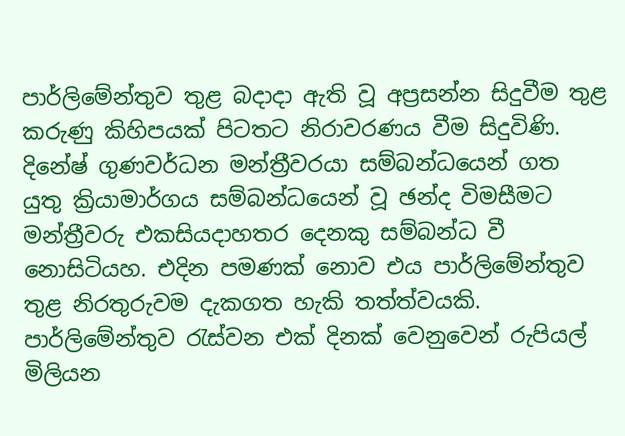පාර්ලිමේන්තුව තුළ බදාදා ඇති වූ අප්‍රසන්න සිදුවීම තුළ කරුණු කිහිපයක් පිටතට නිරාවරණය වීම සිදුවිණි. දිනේෂ් ගුණවර්ධන මන්ත්‍රීවරයා සම්බන්ධයෙන් ගත යුතු ක්‍රියාමාර්ගය සම්බන්ධයෙන් වූ ඡන්ද විමසීමට මන්ත්‍රීවරු එකසියදාහතර දෙනකු සම්බන්ධ වී නොසිටියහ. එදින පමණක් නොව එය පාර්ලිමේන්තුව තුළ නිරතුරුවම දැකගත හැකි තත්ත්වයකි. පාර්ලිමේන්තුව රැස්වන එක් දිනක් වෙනුවෙන් රුපියල් මිලියන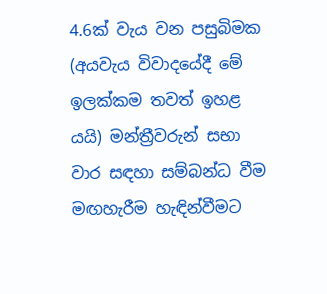4.6ක් වැය වන පසුබිමක (අයවැය විවාදයේදී මේ ඉලක්කම තවත් ඉහළ යයි) මන්ත්‍රීවරුන් සභා වාර සඳහා සම්බන්ධ වීම මඟහැරීම හැඳින්වීමට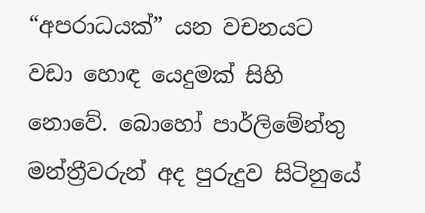“අපරාධයක්” යන වචනයට වඩා හොඳ යෙදුමක් සිහි නොවේ. බොහෝ පාර්ලිමේන්තු මන්ත්‍රීවරුන් අද පුරුදුව සිටිනුයේ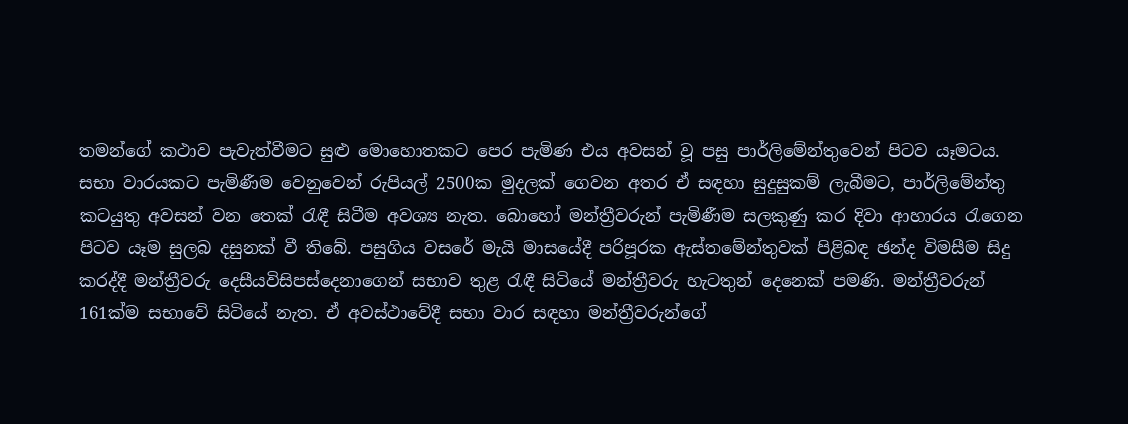තමන්ගේ කථාව පැවැත්වීමට සුළු මොහොතකට පෙර පැමිණ එය අවසන් වූ පසු පාර්ලිමේන්තුවෙන් පිටව යෑමටය. සභා වාරයකට පැමිණීම වෙනුවෙන් රුපියල් 2500ක මුදලක් ගෙවන අතර ඒ සඳහා සුදුසුකම් ලැබීමට, පාර්ලිමේන්තු කටයුතු අවසන් වන තෙක් රැඳී සිටීම අවශ්‍ය නැත. බොහෝ මන්ත්‍රීවරුන් පැමිණීම සලකුණු කර දිවා ආහාරය රැගෙන පිටව යෑම සුලබ දසුනක් වී තිබේ. පසුගිය වසරේ මැයි මාසයේදී පරිපූරක ඇස්තමේන්තුවක් පිළිබඳ ඡන්ද විමසීම සිදු කරද්දී මන්ත්‍රීවරු දෙසීයවිසිපස්දෙනාගෙන් සභාව තුළ රැඳී සිටියේ මන්ත්‍රීවරු හැටතුන් දෙනෙක් පමණි. මන්ත්‍රීවරුන් 161ක්ම සභාවේ සිටියේ නැත. ඒ අවස්ථාවේදී සභා වාර සඳහා මන්ත්‍රීවරුන්ගේ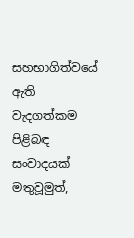සහභාගිත්වයේ ඇති වැදගත්කම පිළිබඳ සංවාදයක් මතුවූමුත්,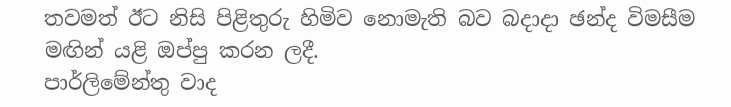තවමත් ඊට නිසි පිළිතුරු හිමිව නොමැති බව බදාදා ඡන්ද විමසීම මඟින් යළි ඔප්පු කරන ලදී.
පාර්ලිමේන්තු වාද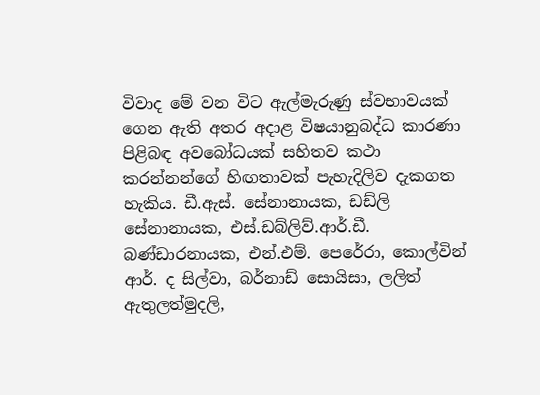විවාද මේ වන විට ඇල්මැරුණු ස්වභාවයක් ගෙන ඇති අතර අදාළ විෂයානුබද්ධ කාරණා පිළිබඳ අවබෝධයක් සහිතව කථා කරන්නන්ගේ හිඟතාවක් පැහැදිලිව දැකගත හැකිය. ඩී.ඇස්. සේනානායක, ඩඩ්ලි සේනානායක, එස්.ඩබ්ලිව්.ආර්.ඩී. බණ්ඩාරනායක, එන්.එම්. පෙරේරා, කොල්වින් ආර්. ද සිල්වා, බර්නාඩ් සොයිසා, ලලිත් ඇතුලත්මුදලි,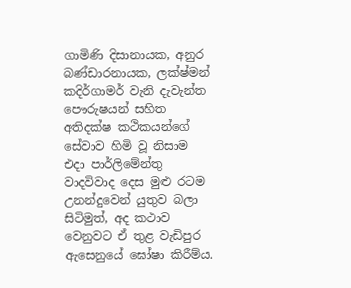ගාමිණි දිසානායක, අනුර බණ්ඩාරනායක, ලක්ෂ්මන් කදිර්ගාමර් වැනි දැවැන්ත පෞරුෂයන් සහිත අතිදක්ෂ කථිකයන්ගේ සේවාව හිමි වූ නිසාම එදා පාර්ලිමේන්තු වාදවිවාද දෙස මුළු රටම උනන්දුවෙන් යුතුව බලා සිටිමුත්, අද කථාව වෙනුවට ඒ තුළ වැඩිපුර ඇසෙනුයේ ඝෝෂා කිරීම්ය.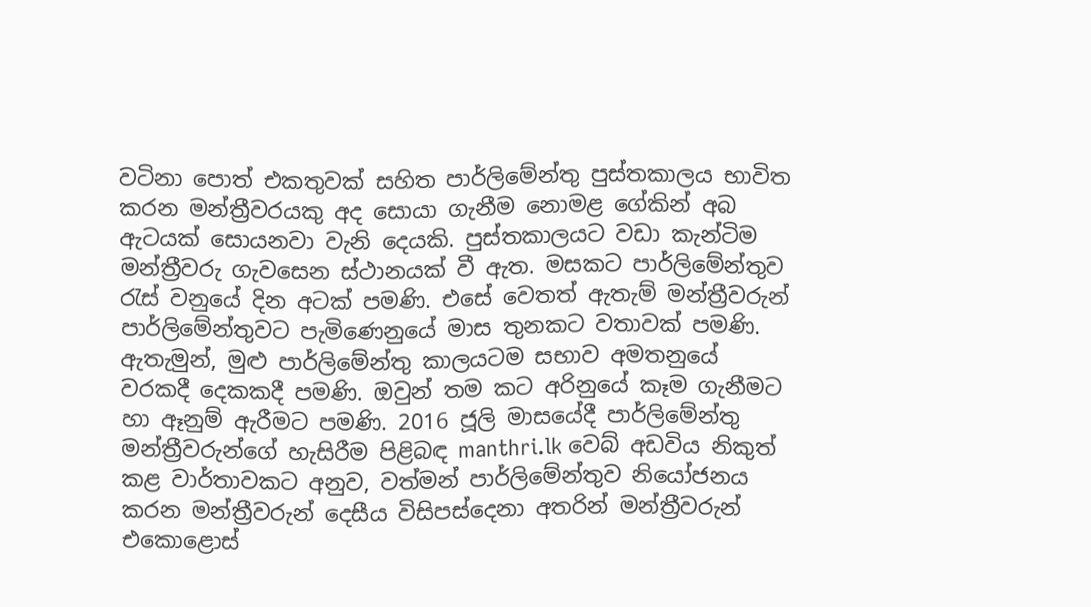වටිනා පොත් එකතුවක් සහිත පාර්ලිමේන්තු පුස්තකාලය භාවිත කරන මන්ත්‍රීවරයකු අද සොයා ගැනීම නොමළ ගේකින් අබ ඇටයක් සොයනවා වැනි දෙයකි. පුස්තකාලයට වඩා කැන්ටිම මන්ත්‍රීවරු ගැවසෙන ස්ථානයක් වී ඇත. මසකට පාර්ලිමේන්තුව රැස් වනුයේ දින අටක් පමණි. එසේ වෙතත් ඇතැම් මන්ත්‍රීවරුන් පාර්ලිමේන්තුවට පැමිණෙනුයේ මාස තුනකට වතාවක් පමණි. ඇතැමුන්, මුළු පාර්ලිමේන්තු කාලයටම සභාව අමතනුයේ වරකදී දෙකකදී පමණි. ඔවුන් තම කට අරිනුයේ කෑම ගැනීමට හා ඈනුම් ඇරීමට පමණි. 2016 ජූලි මාසයේදී පාර්ලිමේන්තු මන්ත්‍රීවරුන්ගේ හැසිරීම පිළිබඳ manthri.lk වෙබ් අඩවිය නිකුත් කළ වාර්තාවකට අනුව, වත්මන් පාර්ලිමේන්තුව නියෝජනය කරන මන්ත්‍රීවරුන් දෙසීය විසිපස්දෙනා අතරින් මන්ත්‍රීවරුන් එකොළොස්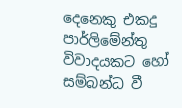දෙනෙකු එකදු පාර්ලිමේන්තු විවාදයකට හෝ සම්බන්ධ වී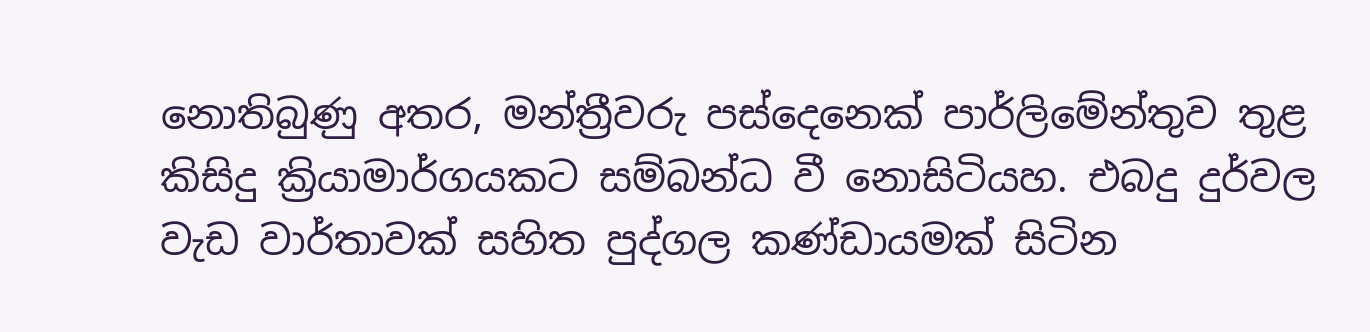නොතිබුණු අතර, මන්ත්‍රීවරු පස්දෙනෙක් පාර්ලිමේන්තුව තුළ කිසිදු ක්‍රියාමාර්ගයකට සම්බන්ධ වී නොසිටියහ. එබදු දුර්වල වැඩ වාර්තාවක් සහිත පුද්ගල කණ්ඩායමක් සිටින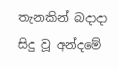තැනකින් බදාදා සිදු වූ අන්දමේ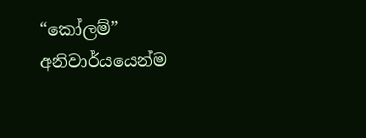“කෝලම්” අනිවාර්යයෙන්ම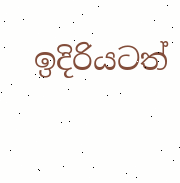ඉදිරියටත්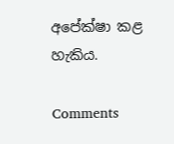අපේක්ෂා කළ හැකිය.

Comments